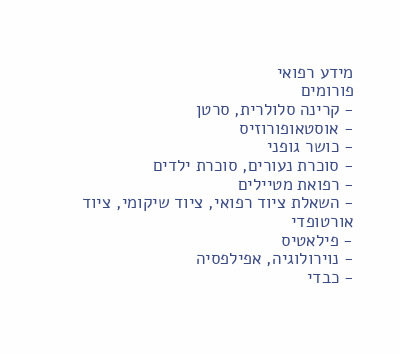מידע רפואי
פורומים
- קרינה סלולרית, סרטן
- אוסטאופורוזיס
- כושר גופני
- סוכרת נעורים, סוכרת ילדים
- רפואת מטיילים
- השאלת ציוד רפואי, ציוד שיקומי, ציוד אורטופדי
- פילאטיס
- נוירולוגיה, אפילפסיה
- כבדי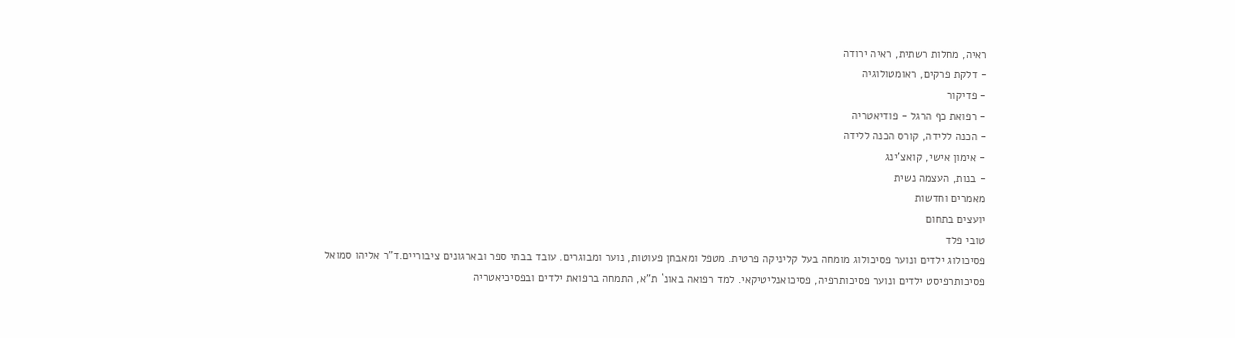ראיה, מחלות רשתית, ראיה ירודה
- דלקת פרקים, ראומטולוגיה
- פדיקור
- רפואת כף הרגל - פודיאטריה
- הכנה ללידה, קורס הכנה ללידה
- אימון אישי, קואצ'ינג
- בנות, העצמה נשית
מאמרים וחדשות
יועצים בתחום
טובי פלד
פסיכולוג ילדים ונוער פסיכולוג מומחה בעל קליניקה פרטית. מטפל ומאבחן פעוטות, נוער ומבוגרים. עובד בבתי ספר ובארגונים ציבוריים.ד"ר אליהו סמואל
פסיכותרפיסט ילדים ונוער פסיכותרפיה, פסיכואנליטיקאי. למד רפואה באונ` ת"א, התמחה ברפואת ילדים ובפסיכיאטריה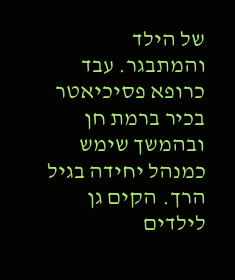של הילד והמתבגר. עבד כרופא פסיכיאטר בכיר ברמת חן ובהמשך שימש כמנהל יחידה בגיל הרך. הקים גן לילדים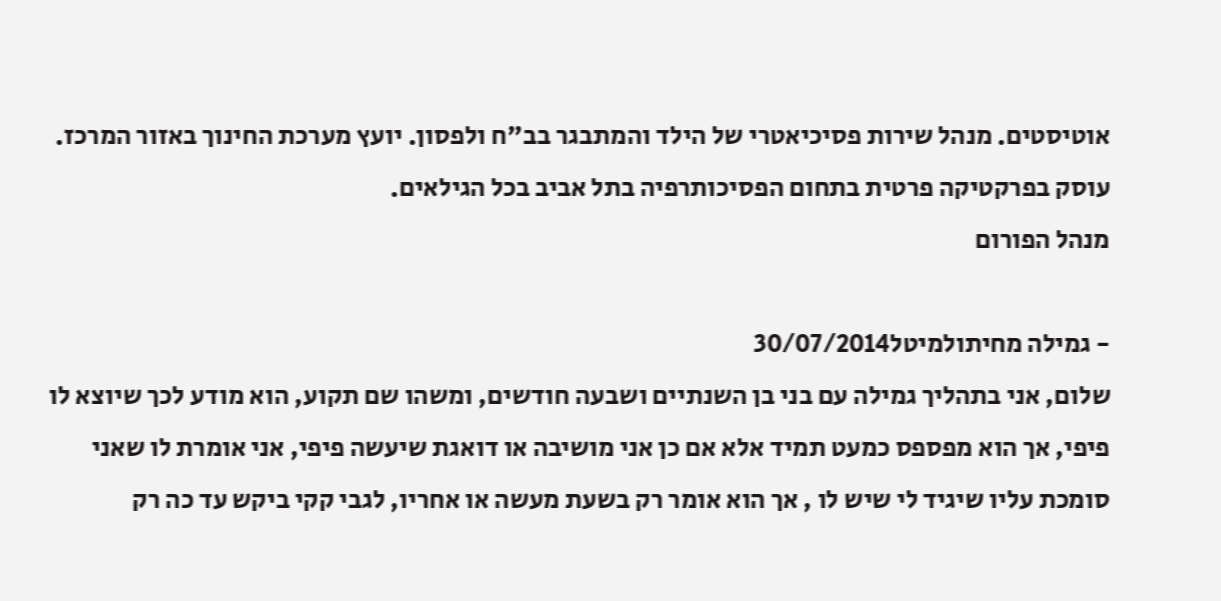אוטיסטים. מנהל שירות פסיכיאטרי של הילד והמתבגר בב"ח ולפסון. יועץ מערכת החינוך באזור המרכז. עוסק בפרקטיקה פרטית בתחום הפסיכותרפיה בתל אביב בכל הגילאים.
מנהל הפורום

- גמילה מחיתולמיטל30/07/2014
שלום, אני בתהליך גמילה עם בני בן השנתיים ושבעה חודשים, ומשהו שם תקוע, הוא מודע לכך שיוצא לו פיפי, אך הוא מפספס כמעט תמיד אלא אם כן אני מושיבה או דואגת שיעשה פיפי, אני אומרת לו שאני סומכת עליו שיגיד לי שיש לו , אך הוא אומר רק בשעת מעשה או אחריו, לגבי קקי ביקש עד כה רק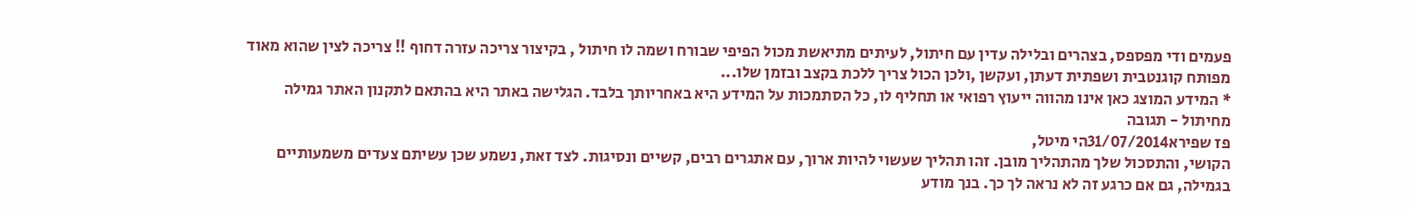פעמים ודי מפספס, בצהרים ובלילה עדין עם חיתול, לעיתים מתיאשת מכול הפיפי שבורח ושמה לו חיתול , בקיצור צריכה עזרה דחוף !! צריכה לצין שהוא מאוד מפותח קוגנטבית ושפתית דעתן, ועקשן ,ולכן הכול צריך ללכת בקצב ובזמן שלו...
* המידע המוצג כאן אינו מהווה ייעוץ רפואי או תחליף לו, כל הסתמכות על המידע היא באחריותך בלבד. הגלישה באתר היא בהתאם לתקנון האתר גמילה מחיתול - תגובה
פז שפירא31/07/2014הי מיטל,
הקושי, והתסכול שלך מהתהליך מובן. זהו תהליך שעשוי להיות ארוך, עם אתגרים רבים, קשיים ונסיגות. לצד זאת, נשמע שכן עשיתם צעדים משמעותיים בגמילה, גם אם כרגע זה לא נראה לך כך. בנך מודע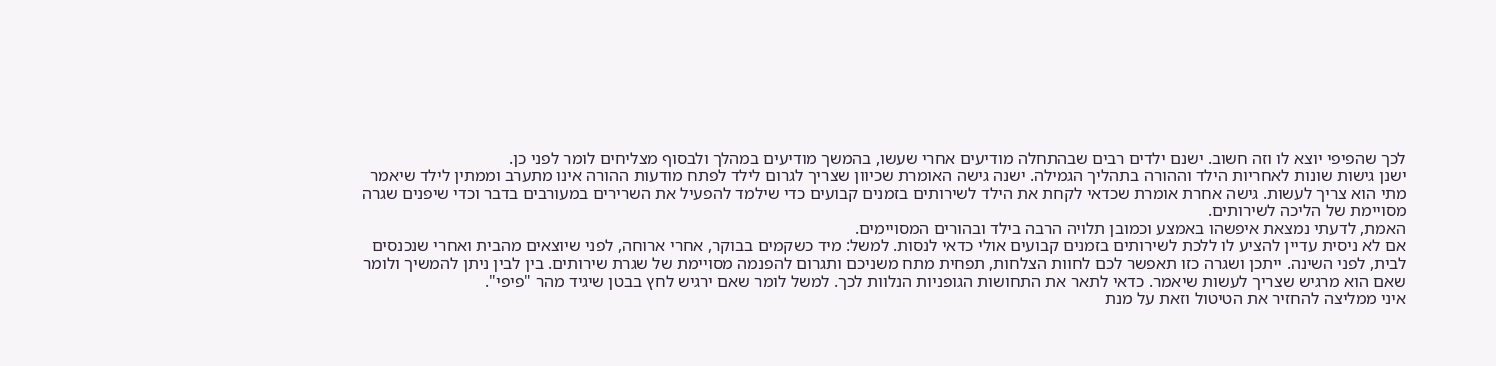לכך שהפיפי יוצא לו וזה חשוב. ישנם ילדים רבים שבהתחלה מודיעים אחרי שעשו, בהמשך מודיעים במהלך ולבסוף מצליחים לומר לפני כן.
ישנן גישות שונות לאחריות הילד וההורה בתהליך הגמילה. ישנה גישה האומרת שכיוון שצריך לגרום לילד לפתח מודעות ההורה אינו מתערב וממתין לילד שיאמר מתי הוא צריך לעשות. גישה אחרת אומרת שכדאי לקחת את הילד לשירותים בזמנים קבועים כדי שילמד להפעיל את השרירים במעורבים בדבר וכדי שיפנים שגרה מסויימת של הליכה לשירותים.
האמת, לדעתי נמצאת איפשהו באמצע וכמובן תלויה הרבה בילד ובהורים המסויימים.
אם לא ניסית עדיין להציע לו ללכת לשירותים בזמנים קבועים אולי כדאי לנסות. למשל: מיד כשקמים בבוקר, אחרי ארוחה, לפני שיוצאים מהבית ואחרי שנכנסים לבית, לפני השינה. ייתכן ושגרה כזו תאפשר לכם לחוות הצלחות, תפחית מתח משניכם ותגרום להפנמה מסויימת של שגרת שירותים. בין לבין ניתן להמשיך ולומר שאם הוא מרגיש שצריך לעשות שיאמר. כדאי לתאר את התחושות הגופניות הנלוות לכך. למשל לומר שאם ירגיש לחץ בבטן שיגיד מהר "פיפי".
איני ממליצה להחזיר את הטיטול וזאת על מנת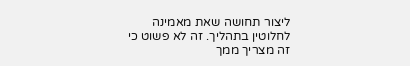ליצור תחושה שאת מאמינה לחלוטין בתהליך. זה לא פשוט כי זה מצריך ממך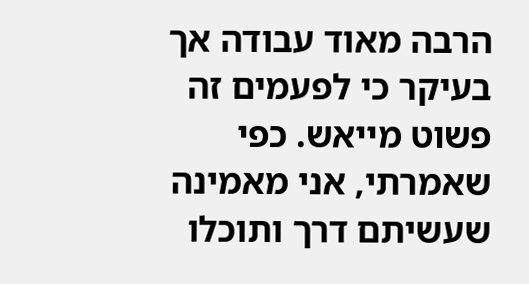הרבה מאוד עבודה אך בעיקר כי לפעמים זה פשוט מייאש. כפי שאמרתי, אני מאמינה שעשיתם דרך ותוכלו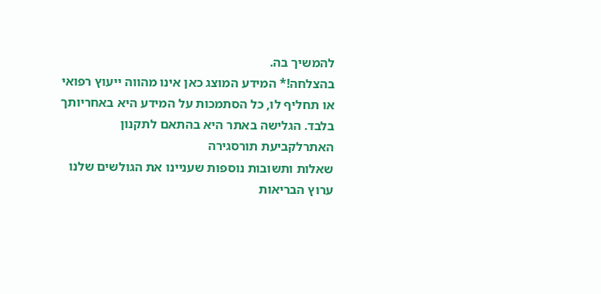להמשיך בה.
בהצלחה!* המידע המוצג כאן אינו מהווה ייעוץ רפואי או תחליף לו, כל הסתמכות על המידע היא באחריותך בלבד. הגלישה באתר היא בהתאם לתקנון האתרלקביעת תורסגירה
שאלות ותשובות נוספות שעניינו את הגולשים שלנו
ערוץ הבריאות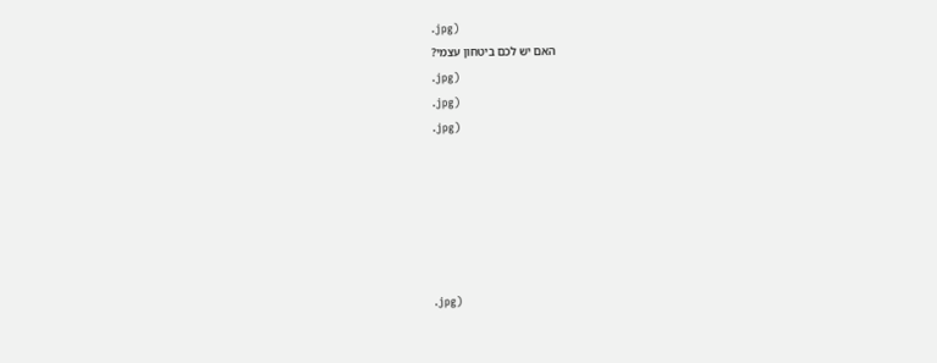.jpg)
האם יש לכם ביטחון עצמי?
.jpg)
.jpg)
.jpg)






.jpg)